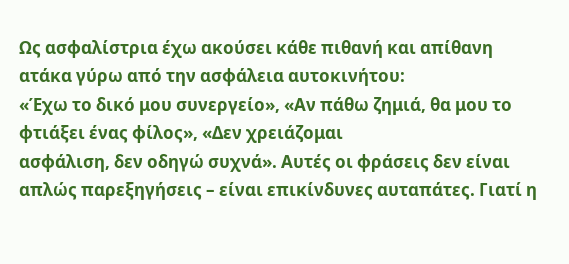Ως ασφαλίστρια έχω ακούσει κάθε πιθανή και απίθανη ατάκα γύρω από την ασφάλεια αυτοκινήτου:
«Έχω το δικό μου συνεργείο», «Αν πάθω ζημιά, θα μου το φτιάξει ένας φίλος», «Δεν χρειάζομαι
ασφάλιση, δεν οδηγώ συχνά». Αυτές οι φράσεις δεν είναι απλώς παρεξηγήσεις – είναι επικίνδυνες αυταπάτες. Γιατί η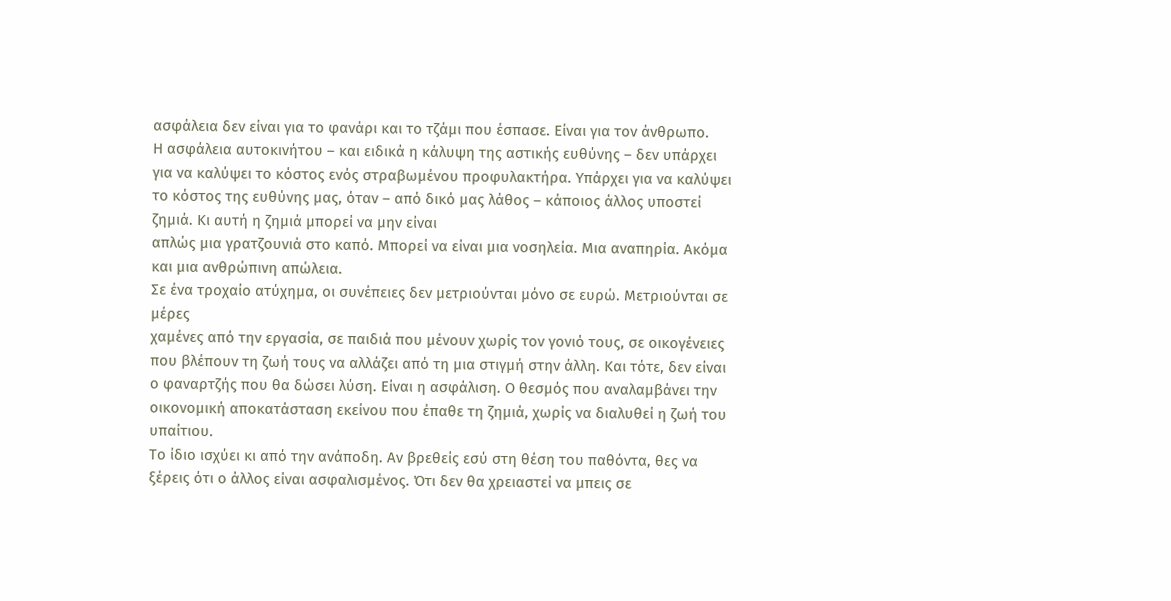ασφάλεια δεν είναι για το φανάρι και το τζάμι που έσπασε. Είναι για τον άνθρωπο.
Η ασφάλεια αυτοκινήτου – και ειδικά η κάλυψη της αστικής ευθύνης – δεν υπάρχει για να καλύψει το κόστος ενός στραβωμένου προφυλακτήρα. Υπάρχει για να καλύψει το κόστος της ευθύνης μας, όταν – από δικό μας λάθος – κάποιος άλλος υποστεί ζημιά. Κι αυτή η ζημιά μπορεί να μην είναι
απλώς μια γρατζουνιά στο καπό. Μπορεί να είναι μια νοσηλεία. Μια αναπηρία. Ακόμα και μια ανθρώπινη απώλεια.
Σε ένα τροχαίο ατύχημα, οι συνέπειες δεν μετριούνται μόνο σε ευρώ. Μετριούνται σε μέρες
χαμένες από την εργασία, σε παιδιά που μένουν χωρίς τον γονιό τους, σε οικογένειες που βλέπουν τη ζωή τους να αλλάζει από τη μια στιγμή στην άλλη. Και τότε, δεν είναι ο φαναρτζής που θα δώσει λύση. Είναι η ασφάλιση. Ο θεσμός που αναλαμβάνει την οικονομική αποκατάσταση εκείνου που έπαθε τη ζημιά, χωρίς να διαλυθεί η ζωή του υπαίτιου.
Το ίδιο ισχύει κι από την ανάποδη. Αν βρεθείς εσύ στη θέση του παθόντα, θες να ξέρεις ότι ο άλλος είναι ασφαλισμένος. Ότι δεν θα χρειαστεί να μπεις σε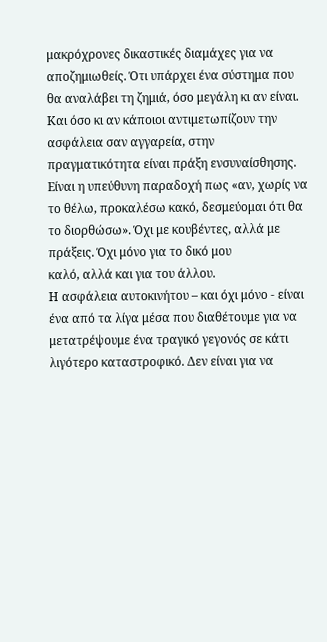μακρόχρονες δικαστικές διαμάχες για να
αποζημιωθείς. Ότι υπάρχει ένα σύστημα που θα αναλάβει τη ζημιά, όσο μεγάλη κι αν είναι.
Και όσο κι αν κάποιοι αντιμετωπίζουν την ασφάλεια σαν αγγαρεία, στην πραγματικότητα είναι πράξη ενσυναίσθησης. Είναι η υπεύθυνη παραδοχή πως «αν, χωρίς να το θέλω, προκαλέσω κακό, δεσμεύομαι ότι θα το διορθώσω». Όχι με κουβέντες, αλλά με πράξεις. Όχι μόνο για το δικό μου
καλό, αλλά και για του άλλου.
Η ασφάλεια αυτοκινήτου – και όχι μόνο - είναι ένα από τα λίγα μέσα που διαθέτουμε για να μετατρέψουμε ένα τραγικό γεγονός σε κάτι λιγότερο καταστροφικό. Δεν είναι για να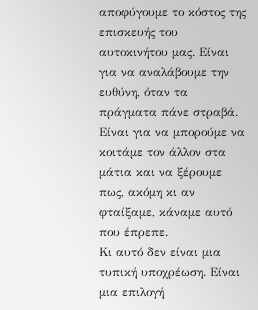αποφύγουμε το κόστος της επισκευής του αυτοκινήτου μας. Είναι για να αναλάβουμε την ευθύνη, όταν τα πράγματα πάνε στραβά. Είναι για να μπορούμε να κοιτάμε τον άλλον στα μάτια και να ξέρουμε πως, ακόμη κι αν φταίξαμε, κάναμε αυτό που έπρεπε.
Κι αυτό δεν είναι μια τυπική υποχρέωση. Είναι μια επιλογή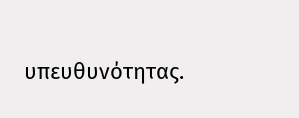υπευθυνότητας.